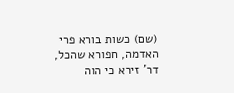(שם) כשות בורא פרי האדמה, חפורא שהכל, דר' זירא כי הוה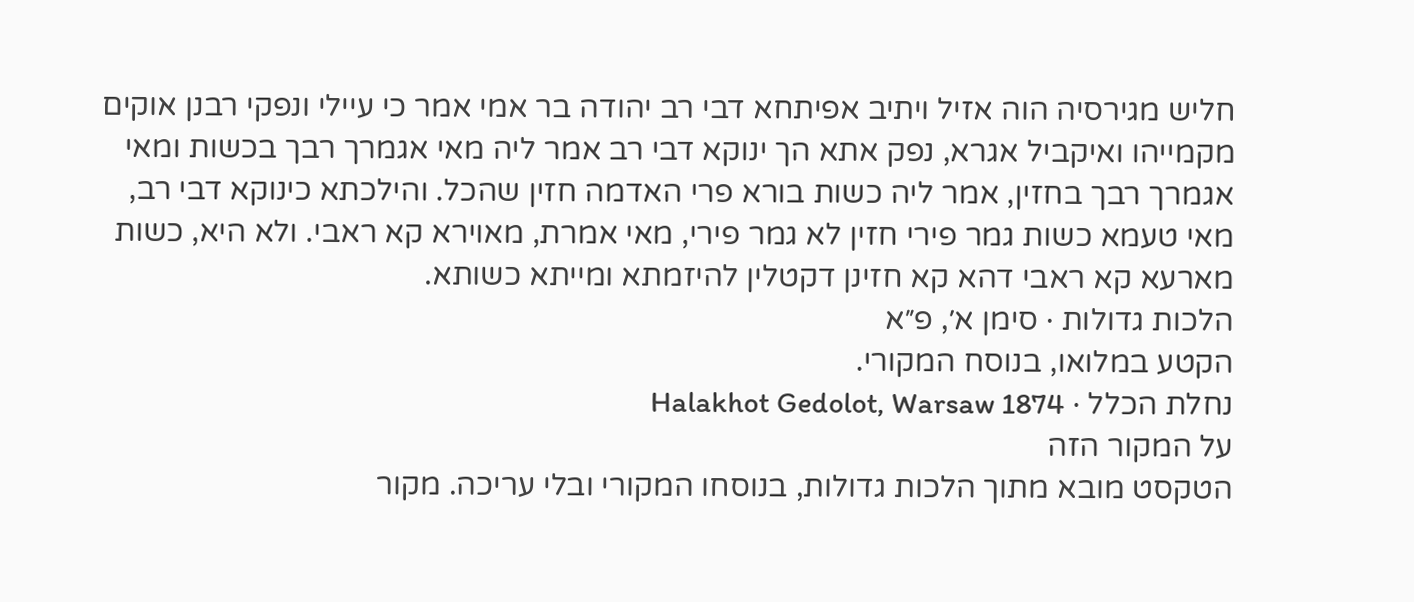חליש מגירסיה הוה אזיל ויתיב אפיתחא דבי רב יהודה בר אמי אמר כי עיילי ונפקי רבנן אוקים מקמייהו ואיקביל אגרא, נפק אתא הך ינוקא דבי רב אמר ליה מאי אגמרך רבך בכשות ומאי אגמרך רבך בחזין, אמר ליה כשות בורא פרי האדמה חזין שהכל. והילכתא כינוקא דבי רב, מאי טעמא כשות גמר פירי חזין לא גמר פירי, מאי אמרת, מאוירא קא ראבי. ולא היא, כשות מארעא קא ראבי דהא קא חזינן דקטלין להיזמתא ומייתא כשותא.
הלכות גדולות · סימן א׳, פ״א
הקטע במלואו, בנוסח המקורי.
נחלת הכלל · Halakhot Gedolot, Warsaw 1874
על המקור הזה
הטקסט מובא מתוך הלכות גדולות, בנוסחו המקורי ובלי עריכה. מקור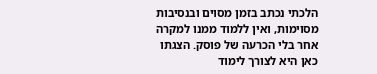הלכתי נכתב בזמן מסוים ובנסיבות מסוימות, ואין ללמוד ממנו למקרה אחר בלי הכרעה של פוסק. הצגתו כאן היא לצורך לימוד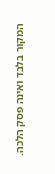המקור בלבד ואינה פסק הלכה.